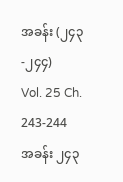အခန်း (၂၄၃-၂၄၄)
Vol. 25 Ch. 243-244
အခန်း ၂၄၃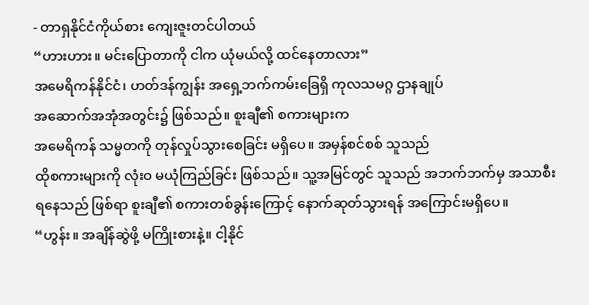- တာရှနိုင်ငံကိုယ်စား ကျေးဇူးတင်ပါတယ်
“ဟားဟား။ မင်းပြောတာကို ငါက ယုံမယ်လို့ ထင်နေတာလား”
အမေရိကန်နိုင်ငံ၊ ဟတ်ဒန်ကျွန်း အရှေ့ဘက်ကမ်းခြေရှိ ကုလသမဂ္ဂ ဌာနချုပ်
အဆောက်အအုံအတွင်း၌ ဖြစ်သည်။ စူးချီ၏ စကားများက
အမေရိကန် သမ္မတကို တုန်လှုပ်သွားစေခြင်း မရှိပေ။ အမှန်စင်စစ် သူသည်
ထိုစကားများကို လုံးဝ မယုံကြည်ခြင်း ဖြစ်သည်။ သူ့အမြင်တွင် သူသည် အဘက်ဘက်မှ အသာစီး
ရနေသည် ဖြစ်ရာ စူးချီ၏ စကားတစ်ခွန်းကြောင့် နောက်ဆုတ်သွားရန် အကြောင်းမရှိပေ။
“ဟွန်း။ အချိန်ဆွဲဖို့ မကြိုးစားနဲ့။ ငါ့နိုင်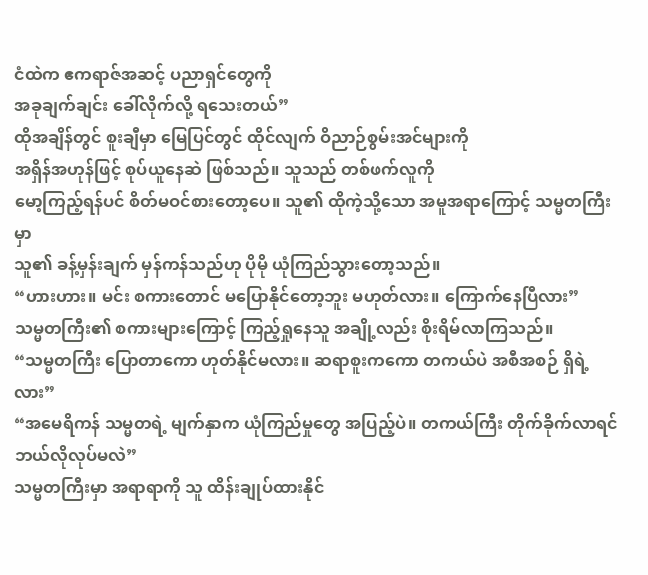ငံထဲက ဧကရာဇ်အဆင့် ပညာရှင်တွေကို
အခုချက်ချင်း ခေါ်လိုက်လို့ ရသေးတယ်”
ထိုအချိန်တွင် စူးချီမှာ မြေပြင်တွင် ထိုင်လျက် ဝိညာဉ်စွမ်းအင်များကို
အရှိန်အဟုန်ဖြင့် စုပ်ယူနေဆဲ ဖြစ်သည်။ သူသည် တစ်ဖက်လူကို
မော့ကြည့်ရန်ပင် စိတ်မဝင်စားတော့ပေ။ သူ၏ ထိုကဲ့သို့သော အမူအရာကြောင့် သမ္မတကြီးမှာ
သူ၏ ခန့်မှန်းချက် မှန်ကန်သည်ဟု ပိုမို ယုံကြည်သွားတော့သည်။
“ဟားဟား။ မင်း စကားတောင် မပြောနိုင်တော့ဘူး မဟုတ်လား။ ကြောက်နေပြီလား”
သမ္မတကြီး၏ စကားများကြောင့် ကြည့်ရှုနေသူ အချို့လည်း စိုးရိမ်လာကြသည်။
“သမ္မတကြီး ပြောတာကော ဟုတ်နိုင်မလား။ ဆရာစူးကကော တကယ်ပဲ အစီအစဉ် ရှိရဲ့လား”
“အမေရိကန် သမ္မတရဲ့ မျက်နှာက ယုံကြည်မှုတွေ အပြည့်ပဲ။ တကယ်ကြီး တိုက်ခိုက်လာရင်
ဘယ်လိုလုပ်မလဲ”
သမ္မတကြီးမှာ အရာရာကို သူ ထိန်းချုပ်ထားနိုင်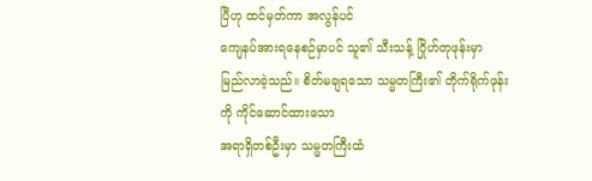ပြီဟု ထင်မှတ်ကာ အလွန်ပင်
ကျေနပ်အားရနေစဉ်မှာပင် သူ၏ သီးသန့် ဂြိုဟ်တုဖုန်းမှာ
မြည်လာခဲ့သည်။ စိတ်မချရသော သမ္မတကြီး၏ တိုက်ရိုက်ဖုန်းကို ကိုင်ဆောင်ထားသော
အရာရှိတစ်ဦးမှာ သမ္မတကြီးထံ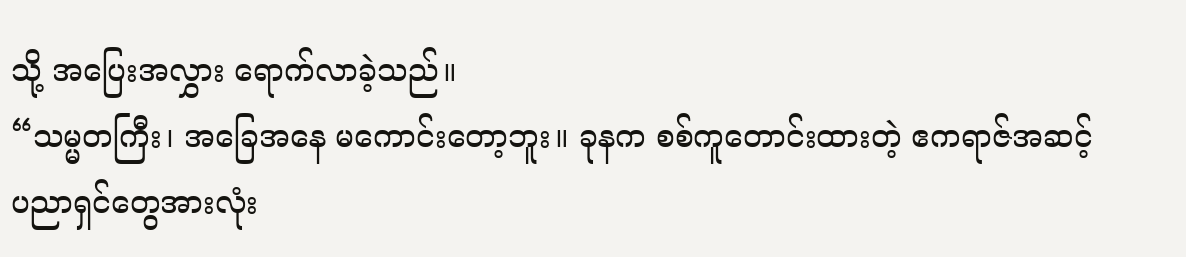သို့ အပြေးအလွှား ရောက်လာခဲ့သည်။
“သမ္မတကြီး၊ အခြေအနေ မကောင်းတော့ဘူး။ ခုနက စစ်ကူတောင်းထားတဲ့ ဧကရာဇ်အဆင့်
ပညာရှင်တွေအားလုံး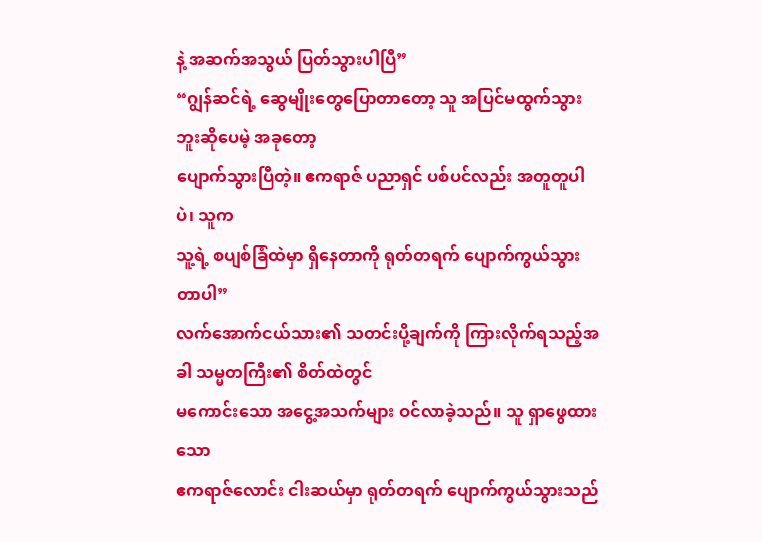နဲ့ အဆက်အသွယ် ပြတ်သွားပါပြီ”
“ဂျွန်ဆင်ရဲ့ ဆွေမျိုးတွေပြောတာတော့ သူ အပြင်မထွက်သွားဘူးဆိုပေမဲ့ အခုတော့
ပျောက်သွားပြီတဲ့။ ဧကရာဇ် ပညာရှင် ပစ်ပင်လည်း အတူတူပါပဲ၊ သူက
သူ့ရဲ့ စပျစ်ခြံထဲမှာ ရှိနေတာကို ရုတ်တရက် ပျောက်ကွယ်သွားတာပါ”
လက်အောက်ငယ်သား၏ သတင်းပို့ချက်ကို ကြားလိုက်ရသည့်အခါ သမ္မတကြီး၏ စိတ်ထဲတွင်
မကောင်းသော အငွေ့အသက်များ ဝင်လာခဲ့သည်။ သူ ရှာဖွေထားသော
ဧကရာဇ်လောင်း ငါးဆယ်မှာ ရုတ်တရက် ပျောက်ကွယ်သွားသည်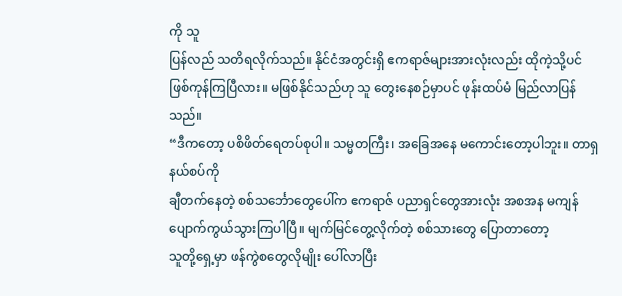ကို သူ
ပြန်လည် သတိရလိုက်သည်။ နိုင်ငံအတွင်းရှိ ဧကရာဇ်များအားလုံးလည်း ထိုကဲ့သို့ပင်
ဖြစ်ကုန်ကြပြီလား။ မဖြစ်နိုင်သည်ဟု သူ တွေးနေစဉ်မှာပင် ဖုန်းထပ်မံ မြည်လာပြန်သည်။
“ဒီကတော့ ပစိဖိတ်ရေတပ်စုပါ။ သမ္မတကြီး၊ အခြေအနေ မကောင်းတော့ပါဘူး။ တာရှနယ်စပ်ကို
ချီတက်နေတဲ့ စစ်သင်္ဘောတွေပေါ်က ဧကရာဇ် ပညာရှင်တွေအားလုံး အစအန မကျန်
ပျောက်ကွယ်သွားကြပါပြီ။ မျက်မြင်တွေ့လိုက်တဲ့ စစ်သားတွေ ပြောတာတော့
သူတို့ရှေ့မှာ ဖန်ကွဲစတွေလိုမျိုး ပေါ်လာပြီး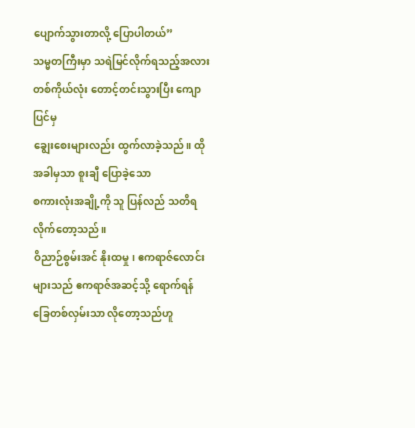ပျောက်သွားတာလို့ ပြောပါတယ်”
သမ္မတကြီးမှာ သရဲမြင်လိုက်ရသည့်အလား တစ်ကိုယ်လုံး တောင့်တင်းသွားပြီး ကျောပြင်မှ
ချွေးစေးများလည်း ထွက်လာခဲ့သည်။ ထိုအခါမှသာ စူးချီ ပြောခဲ့သော
စကားလုံးအချို့ကို သူ ပြန်လည် သတိရလိုက်တော့သည်။
ဝိညာဉ်စွမ်းအင် နိုးထမှု၊ ဧကရာဇ်လောင်းများသည် ဧကရာဇ်အဆင့်သို့ ရောက်ရန်
ခြေတစ်လှမ်းသာ လိုတော့သည်ဟူ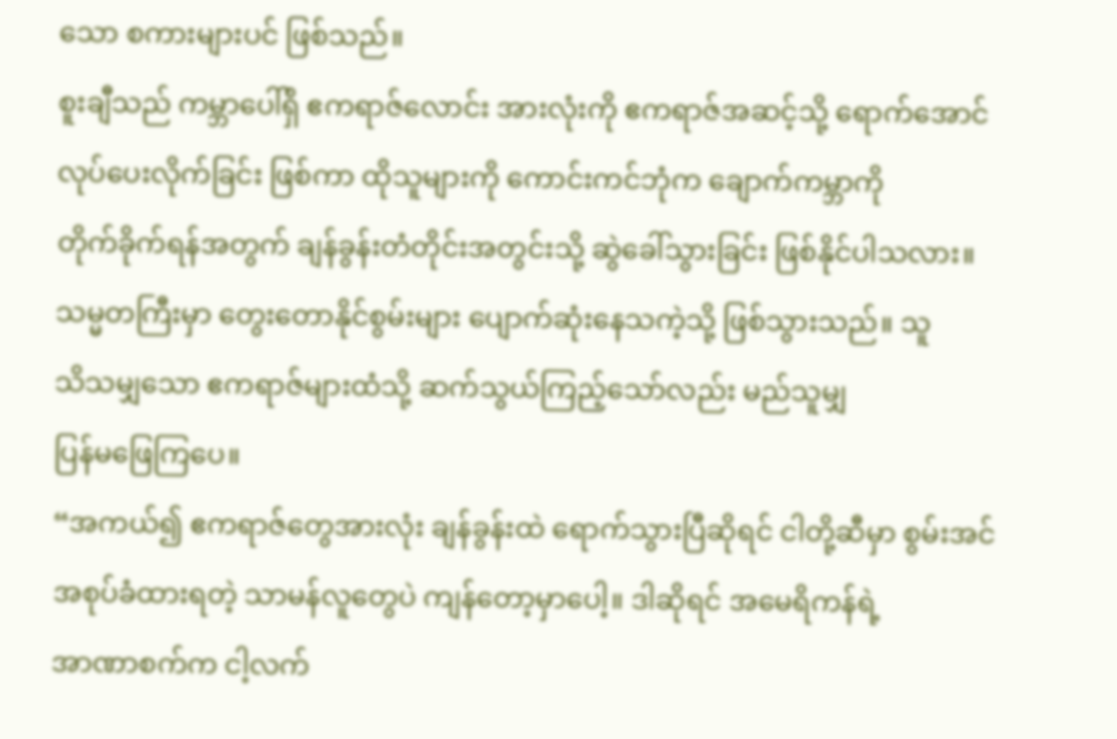သော စကားများပင် ဖြစ်သည်။
စူးချီသည် ကမ္ဘာပေါ်ရှိ ဧကရာဇ်လောင်း အားလုံးကို ဧကရာဇ်အဆင့်သို့ ရောက်အောင်
လုပ်ပေးလိုက်ခြင်း ဖြစ်ကာ ထိုသူများကို ကောင်းကင်ဘုံက ချောက်ကမ္ဘာကို
တိုက်ခိုက်ရန်အတွက် ချန်ခွန်းတံတိုင်းအတွင်းသို့ ဆွဲခေါ်သွားခြင်း ဖြစ်နိုင်ပါသလား။
သမ္မတကြီးမှာ တွေးတောနိုင်စွမ်းများ ပျောက်ဆုံးနေသကဲ့သို့ ဖြစ်သွားသည်။ သူ
သိသမျှသော ဧကရာဇ်များထံသို့ ဆက်သွယ်ကြည့်သော်လည်း မည်သူမျှ
ပြန်မဖြေကြပေ။
“အကယ်၍ ဧကရာဇ်တွေအားလုံး ချန်ခွန်းထဲ ရောက်သွားပြီဆိုရင် ငါတို့ဆီမှာ စွမ်းအင်
အစုပ်ခံထားရတဲ့ သာမန်လူတွေပဲ ကျန်တော့မှာပေါ့။ ဒါဆိုရင် အမေရိကန်ရဲ့
အာဏာစက်က ငါ့လက်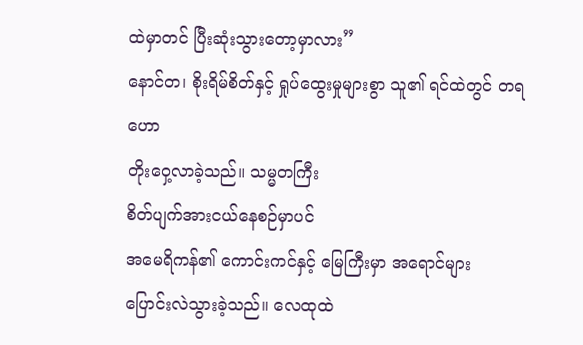ထဲမှာတင် ပြီးဆုံးသွားတော့မှာလား”
နောင်တ၊ စိုးရိမ်စိတ်နှင့် ရှုပ်ထွေးမှုများစွာ သူ၏ ရင်ထဲတွင် တရဟော
တိုးဝှေ့လာခဲ့သည်။ သမ္မတကြီး
စိတ်ပျက်အားငယ်နေစဉ်မှာပင်
အမေရိကန်၏ ကောင်းကင်နှင့် မြေကြီးမှာ အရောင်များ
ပြောင်းလဲသွားခဲ့သည်။ လေထုထဲ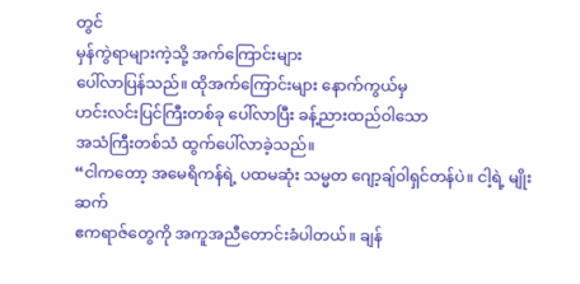တွင်
မှန်ကွဲရာများကဲ့သို့ အက်ကြောင်းများ
ပေါ်လာပြန်သည်။ ထိုအက်ကြောင်းများ နောက်ကွယ်မှ
ဟင်းလင်းပြင်ကြီးတစ်ခု ပေါ်လာပြီး ခန့်ညားထည်ဝါသော
အသံကြီးတစ်သံ ထွက်ပေါ်လာခဲ့သည်။
“ငါကတော့ အမေရိကန်ရဲ့ ပထမဆုံး သမ္မတ ဂျော့ချ်ဝါရှင်တန်ပဲ။ ငါ့ရဲ့ မျိုးဆက်
ဧကရာဇ်တွေကို အကူအညီတောင်းခံပါတယ်။ ချန်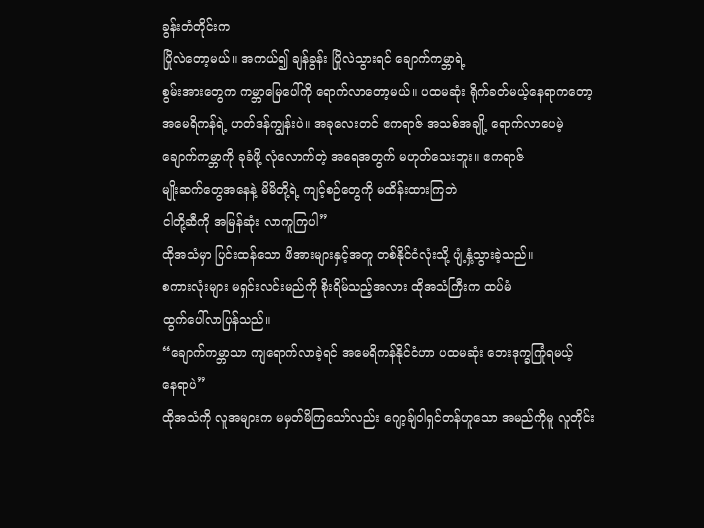ခွန်းတံတိုင်းက
ပြိုလဲတော့မယ်။ အကယ်၍ ချန်ခွန်း ပြိုလဲသွားရင် ချောက်ကမ္ဘာရဲ့
စွမ်းအားတွေက ကမ္ဘာမြေပေါ်ကို ရောက်လာတော့မယ်။ ပထမဆုံး ရိုက်ခတ်မယ့်နေရာကတော့
အမေရိကန်ရဲ့ ဟတ်ဒန်ကျွန်းပဲ။ အခုလေးတင် ဧကရာဇ် အသစ်အချို့ ရောက်လာပေမဲ့
ချောက်ကမ္ဘာကို ခုခံဖို့ လုံလောက်တဲ့ အရေအတွက် မဟုတ်သေးဘူး။ ဧကရာဇ်
မျိုးဆက်တွေအနေနဲ့ မိမိတို့ရဲ့ ကျင့်စဉ်တွေကို မထိန်းထားကြဘဲ
ငါတို့ဆီကို အမြန်ဆုံး လာကူကြပါ”
ထိုအသံမှာ ပြင်းထန်သော ဖိအားများနှင့်အတူ တစ်နိုင်ငံလုံးသို့ ပျံ့နှံ့သွားခဲ့သည်။
စကားလုံးများ မရှင်းလင်းမည်ကို စိုးရိမ်သည့်အလား ထိုအသံကြီးက ထပ်မံ
ထွက်ပေါ်လာပြန်သည်။
“ချောက်ကမ္ဘာသာ ကျရောက်လာခဲ့ရင် အမေရိကန်နိုင်ငံဟာ ပထမဆုံး ဘေးဒုက္ခကြုံရမယ့်
နေရာပဲ”
ထိုအသံကို လူအများက မမှတ်မိကြသော်လည်း ဂျော့ချ်ဝါရှင်တန်ဟူသော အမည်ကိုမူ လူတိုင်း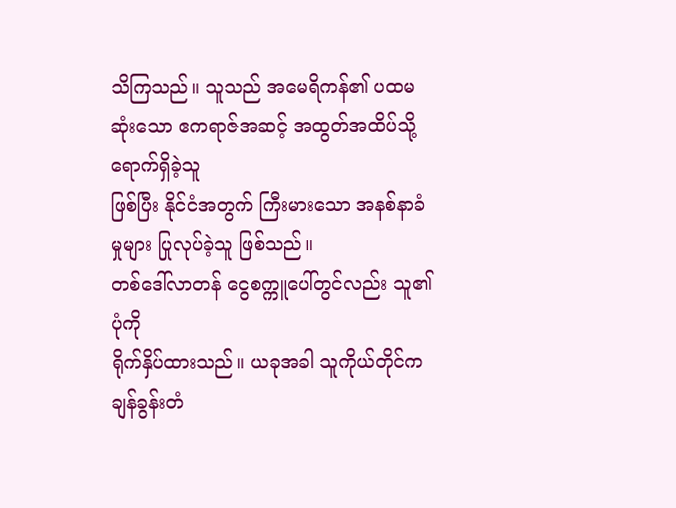သိကြသည်။ သူသည် အမေရိကန်၏ ပထမဆုံးသော ဧကရာဇ်အဆင့် အထွတ်အထိပ်သို့ ရောက်ရှိခဲ့သူ
ဖြစ်ပြီး နိုင်ငံအတွက် ကြီးမားသော အနစ်နာခံမှုများ ပြုလုပ်ခဲ့သူ ဖြစ်သည်။
တစ်ဒေါ်လာတန် ငွေစက္ကူပေါ်တွင်လည်း သူ၏ ပုံကို
ရိုက်နှိပ်ထားသည်။ ယခုအခါ သူကိုယ်တိုင်က
ချန်ခွန်းတံ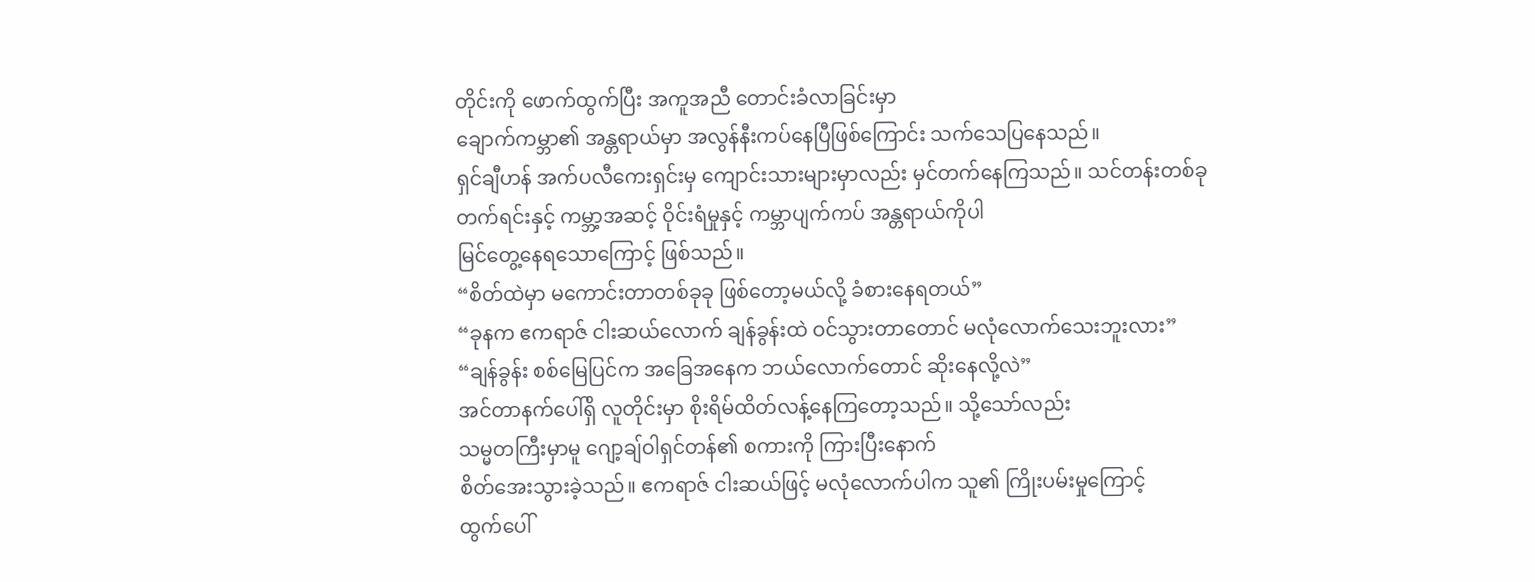တိုင်းကို ဖောက်ထွက်ပြီး အကူအညီ တောင်းခံလာခြင်းမှာ
ချောက်ကမ္ဘာ၏ အန္တရာယ်မှာ အလွန်နီးကပ်နေပြီဖြစ်ကြောင်း သက်သေပြနေသည်။
ရှင်ချီဟန် အက်ပလီကေးရှင်းမှ ကျောင်းသားများမှာလည်း မှင်တက်နေကြသည်။ သင်တန်းတစ်ခု
တက်ရင်းနှင့် ကမ္ဘာ့အဆင့် ဝိုင်းရံမှုနှင့် ကမ္ဘာပျက်ကပ် အန္တရာယ်ကိုပါ
မြင်တွေ့နေရသောကြောင့် ဖြစ်သည်။
“စိတ်ထဲမှာ မကောင်းတာတစ်ခုခု ဖြစ်တော့မယ်လို့ ခံစားနေရတယ်”
“ခုနက ဧကရာဇ် ငါးဆယ်လောက် ချန်ခွန်းထဲ ဝင်သွားတာတောင် မလုံလောက်သေးဘူးလား”
“ချန်ခွန်း စစ်မြေပြင်က အခြေအနေက ဘယ်လောက်တောင် ဆိုးနေလို့လဲ”
အင်တာနက်ပေါ်ရှိ လူတိုင်းမှာ စိုးရိမ်ထိတ်လန့်နေကြတော့သည်။ သို့သော်လည်း
သမ္မတကြီးမှာမူ ဂျော့ချ်ဝါရှင်တန်၏ စကားကို ကြားပြီးနောက်
စိတ်အေးသွားခဲ့သည်။ ဧကရာဇ် ငါးဆယ်ဖြင့် မလုံလောက်ပါက သူ၏ ကြိုးပမ်းမှုကြောင့်
ထွက်ပေါ်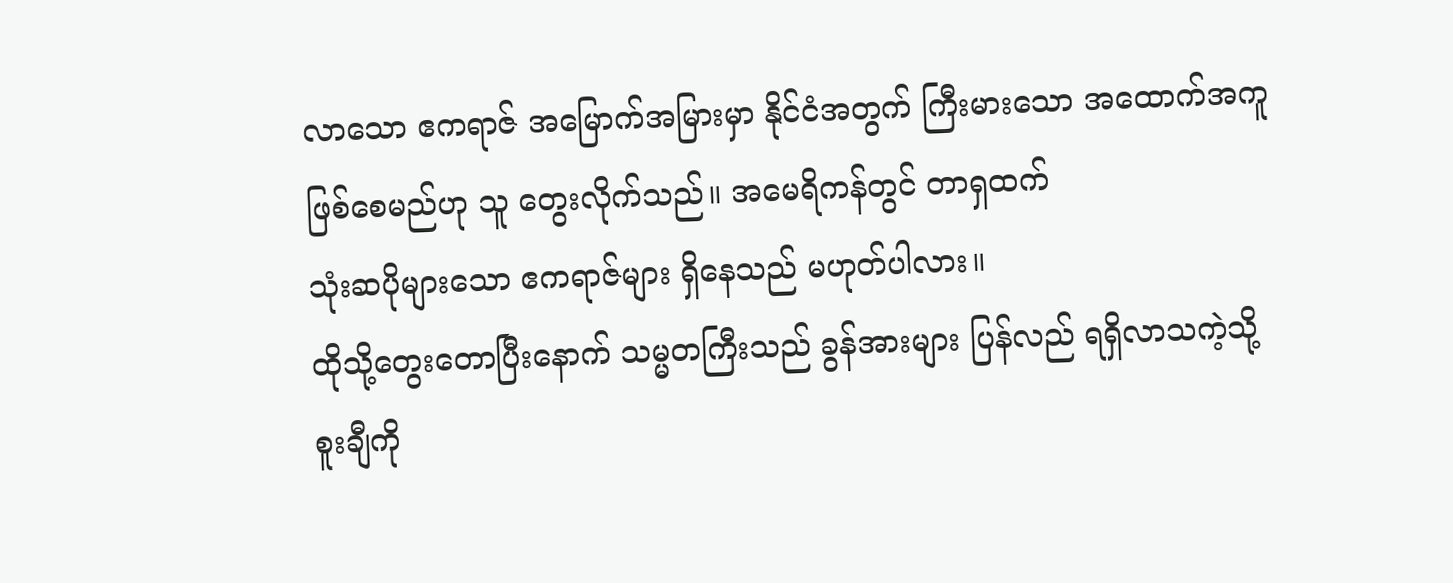လာသော ဧကရာဇ် အမြောက်အမြားမှာ နိုင်ငံအတွက် ကြီးမားသော အထောက်အကူ
ဖြစ်စေမည်ဟု သူ တွေးလိုက်သည်။ အမေရိကန်တွင် တာရှထက်
သုံးဆပိုများသော ဧကရာဇ်များ ရှိနေသည် မဟုတ်ပါလား။
ထိုသို့တွေးတောပြီးနောက် သမ္မတကြီးသည် ခွန်အားများ ပြန်လည် ရရှိလာသကဲ့သို့
စူးချီကို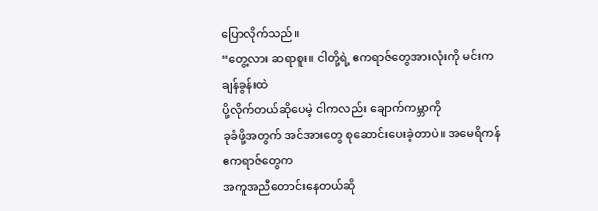ပြောလိုက်သည်။
“တွေ့လား ဆရာစူး။ ငါတို့ရဲ့ ဧကရာဇ်တွေအားလုံးကို မင်းက ချန်ခွန်းထဲ
ပို့လိုက်တယ်ဆိုပေမဲ့ ငါကလည်း ချောက်ကမ္ဘာကို
ခုခံဖို့အတွက် အင်အားတွေ စုဆောင်းပေးခဲ့တာပဲ။ အမေရိကန် ဧကရာဇ်တွေက
အကူအညီတောင်းနေတယ်ဆို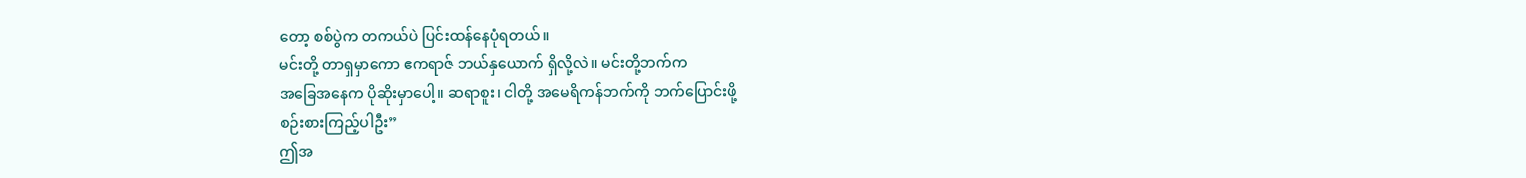တော့ စစ်ပွဲက တကယ်ပဲ ပြင်းထန်နေပုံရတယ်။
မင်းတို့ တာရှမှာကော ဧကရာဇ် ဘယ်နှယောက် ရှိလို့လဲ။ မင်းတို့ဘက်က
အခြေအနေက ပိုဆိုးမှာပေါ့။ ဆရာစူး၊ ငါတို့ အမေရိကန်ဘက်ကို ဘက်ပြောင်းဖို့
စဉ်းစားကြည့်ပါဦး”
ဤအ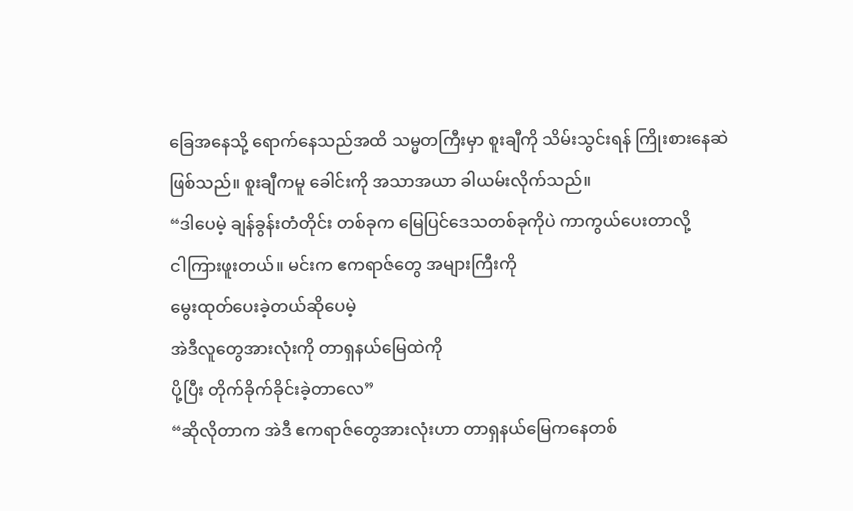ခြေအနေသို့ ရောက်နေသည်အထိ သမ္မတကြီးမှာ စူးချီကို သိမ်းသွင်းရန် ကြိုးစားနေဆဲ
ဖြစ်သည်။ စူးချီကမူ ခေါင်းကို အသာအယာ ခါယမ်းလိုက်သည်။
“ဒါပေမဲ့ ချန်ခွန်းတံတိုင်း တစ်ခုက မြေပြင်ဒေသတစ်ခုကိုပဲ ကာကွယ်ပေးတာလို့
ငါကြားဖူးတယ်။ မင်းက ဧကရာဇ်တွေ အများကြီးကို
မွေးထုတ်ပေးခဲ့တယ်ဆိုပေမဲ့
အဲဒီလူတွေအားလုံးကို တာရှနယ်မြေထဲကို
ပို့ပြီး တိုက်ခိုက်ခိုင်းခဲ့တာလေ”
“ဆိုလိုတာက အဲဒီ ဧကရာဇ်တွေအားလုံးဟာ တာရှနယ်မြေကနေတစ်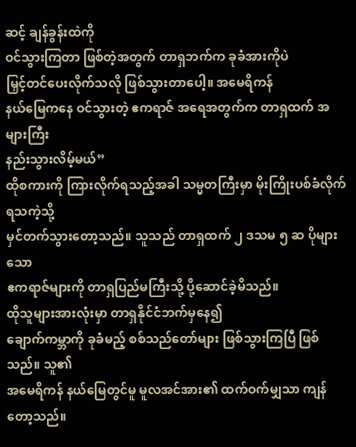ဆင့် ချန်ခွန်းထဲကို
ဝင်သွားကြတာ ဖြစ်တဲ့အတွက် တာရှဘက်က ခုခံအားကိုပဲ
မြှင့်တင်ပေးလိုက်သလို ဖြစ်သွားတာပေါ့။ အမေရိကန်
နယ်မြေကနေ ဝင်သွားတဲ့ ဧကရာဇ် အရေအတွက်က တာရှထက် အများကြီး
နည်းသွားလိမ့်မယ်”
ထိုစကားကို ကြားလိုက်ရသည့်အခါ သမ္မတကြီးမှာ မိုးကြိုးပစ်ခံလိုက်ရသကဲ့သို့
မှင်တက်သွားတော့သည်။ သူသည် တာရှထက် ၂ ဒသမ ၅ ဆ ပိုများသော
ဧကရာဇ်များကို တာရှပြည်မကြီးသို့ ပို့ဆောင်ခဲ့မိသည်။
ထိုသူများအားလုံးမှာ တာရှနိုင်ငံဘက်မှနေ၍
ချောက်ကမ္ဘာကို ခုခံမည့် စစ်သည်တော်များ ဖြစ်သွားကြပြီ ဖြစ်သည်။ သူ၏
အမေရိကန် နယ်မြေတွင်မူ မူလအင်အား၏ ထက်ဝက်မျှသာ ကျန်တော့သည်။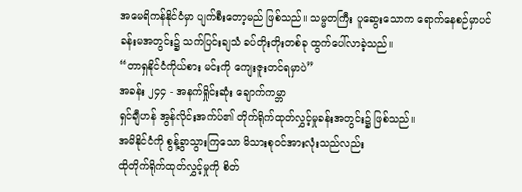အမေရိကန်နိုင်ငံမှာ ပျက်စီးတော့မည် ဖြစ်သည်။ သမ္မတကြီး ပူဆွေးသောက ရောက်နေစဉ်မှာပင်
ခန်းမအတွင်း၌ သက်ပြင်းချသံ ခပ်တိုးတိုးတစ်ခု ထွက်ပေါ်လာခဲ့သည်။
“တာရှနိုင်ငံကိုယ်စား မင်းကို ကျေးဇူးတင်ရမှာပဲ”
အခန်း ၂၄၄ - အနက်ရှိုင်းဆုံး ချောက်ကမ္ဘာ
ရှင်ချီဟန် အွန်လိုင်းအက်ပ်၏ တိုက်ရိုက်ထုတ်လွှင့်မှုခန်းအတွင်း၌ ဖြစ်သည်။
အမိနိုင်ငံကို စွန့်ခွာသွားကြသော မိသားစုဝင်အားလုံးသည်လည်း
ထိုတိုက်ရိုက်ထုတ်လွှင့်မှုကို စိတ်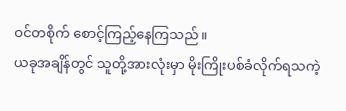ဝင်တစိုက် စောင့်ကြည့်နေကြသည်။
ယခုအချိန်တွင် သူတို့အားလုံးမှာ မိုးကြိုးပစ်ခံလိုက်ရသကဲ့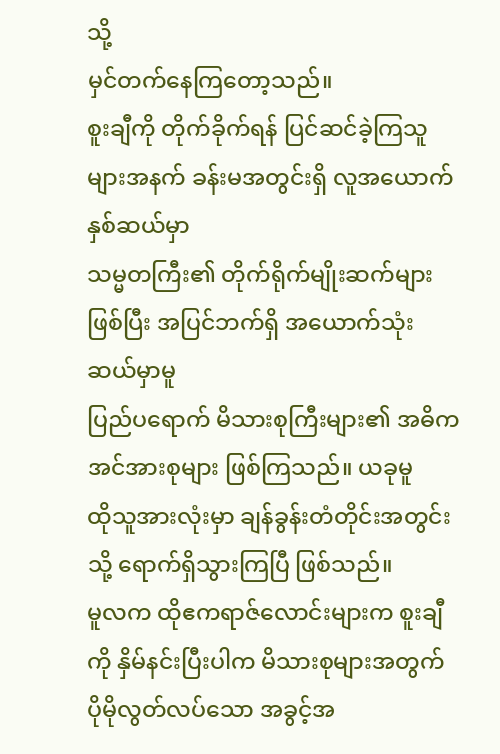သို့
မှင်တက်နေကြတော့သည်။
စူးချီကို တိုက်ခိုက်ရန် ပြင်ဆင်ခဲ့ကြသူများအနက် ခန်းမအတွင်းရှိ လူအယောက်နှစ်ဆယ်မှာ
သမ္မတကြီး၏ တိုက်ရိုက်မျိုးဆက်များဖြစ်ပြီး အပြင်ဘက်ရှိ အယောက်သုံးဆယ်မှာမူ
ပြည်ပရောက် မိသားစုကြီးများ၏ အဓိကအင်အားစုများ ဖြစ်ကြသည်။ ယခုမူ
ထိုသူအားလုံးမှာ ချန်ခွန်းတံတိုင်းအတွင်းသို့ ရောက်ရှိသွားကြပြီ ဖြစ်သည်။
မူလက ထိုဧကရာဇ်လောင်းများက စူးချီကို နှိမ်နင်းပြီးပါက မိသားစုများအတွက်
ပိုမိုလွတ်လပ်သော အခွင့်အ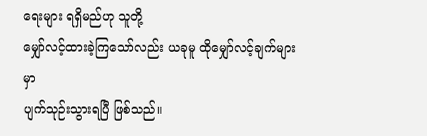ရေးများ ရရှိမည်ဟု သူတို့
မျှော်လင့်ထားခဲ့ကြသော်လည်း ယခုမူ ထိုမျှော်လင့်ချက်များမှာ
ပျက်သုဉ်းသွားရပြီ ဖြစ်သည်။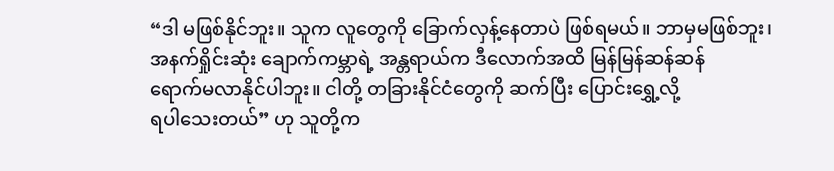“ဒါ မဖြစ်နိုင်ဘူး။ သူက လူတွေကို ခြောက်လှန့်နေတာပဲ ဖြစ်ရမယ်။ ဘာမှမဖြစ်ဘူး၊
အနက်ရှိုင်းဆုံး ချောက်ကမ္ဘာရဲ့ အန္တရာယ်က ဒီလောက်အထိ မြန်မြန်ဆန်ဆန်
ရောက်မလာနိုင်ပါဘူး။ ငါတို့ တခြားနိုင်ငံတွေကို ဆက်ပြီး ပြောင်းရွှေ့လို့
ရပါသေးတယ်” ဟု သူတို့က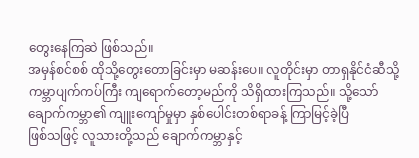တွေးနေကြဆဲ ဖြစ်သည်။
အမှန်စင်စစ် ထိုသို့တွေးတောခြင်းမှာ မဆန်းပေ။ လူတိုင်းမှာ တာရှနိုင်ငံဆီသို့
ကမ္ဘာပျက်ကပ်ကြီး ကျရောက်တော့မည်ကို သိရှိထားကြသည်။ သို့သော်
ချောက်ကမ္ဘာ၏ ကျူးကျော်မှုမှာ နှစ်ပေါင်းတစ်ရာခန့် ကြာမြင့်ခဲ့ပြီ
ဖြစ်သဖြင့် လူသားတို့သည် ချောက်ကမ္ဘာနှင့်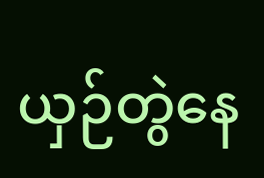ယှဉ်တွဲနေ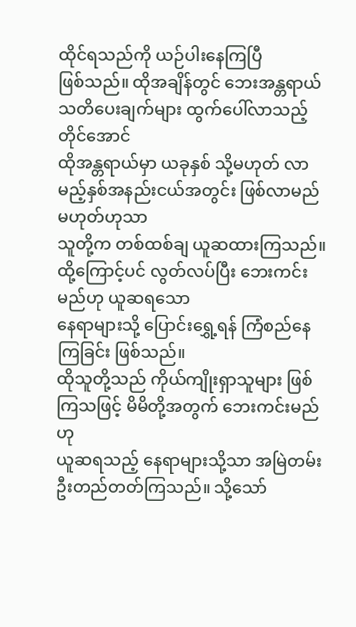ထိုင်ရသည်ကို ယဉ်ပါးနေကြပြီ
ဖြစ်သည်။ ထိုအချိန်တွင် ဘေးအန္တရာယ် သတိပေးချက်များ ထွက်ပေါ်လာသည့်တိုင်အောင်
ထိုအန္တရာယ်မှာ ယခုနှစ် သို့မဟုတ် လာမည့်နှစ်အနည်းငယ်အတွင်း ဖြစ်လာမည်မဟုတ်ဟုသာ
သူတို့က တစ်ထစ်ချ ယူဆထားကြသည်။ ထို့ကြောင့်ပင် လွတ်လပ်ပြီး ဘေးကင်းမည်ဟု ယူဆရသော
နေရာများသို့ ပြောင်းရွှေ့ရန် ကြံစည်နေကြခြင်း ဖြစ်သည်။
ထိုသူတို့သည် ကိုယ်ကျိုးရှာသူများ ဖြစ်ကြသဖြင့် မိမိတို့အတွက် ဘေးကင်းမည်ဟု
ယူဆရသည့် နေရာများသို့သာ အမြဲတမ်း ဦးတည်တတ်ကြသည်။ သို့သော်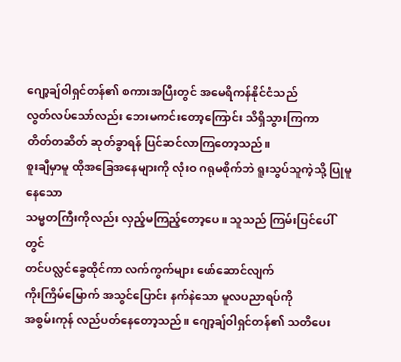ဂျော့ချ်ဝါရှင်တန်၏ စကားအပြီးတွင် အမေရိကန်နိုင်ငံသည်
လွတ်လပ်သော်လည်း ဘေးမကင်းတော့ကြောင်း သိရှိသွားကြကာ
တိတ်တဆိတ် ဆုတ်ခွာရန် ပြင်ဆင်လာကြတော့သည်။
စူးချီမှာမူ ထိုအခြေအနေများကို လုံးဝ ဂရုမစိုက်ဘဲ ရူးသွပ်သူကဲ့သို့ ပြုမူနေသော
သမ္မတကြီးကိုလည်း လှည့်မကြည့်တော့ပေ။ သူသည် ကြမ်းပြင်ပေါ်တွင်
တင်ပလ္လင်ခွေထိုင်ကာ လက်ကွက်များ ဖော်ဆောင်လျက်
ကိုးကြိမ်မြောက် အသွင်ပြောင်း နက်နဲသော မူလပညာရပ်ကို
အစွမ်းကုန် လည်ပတ်နေတော့သည်။ ဂျော့ချ်ဝါရှင်တန်၏ သတိပေး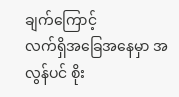ချက်ကြောင့်
လက်ရှိအခြေအနေမှာ အလွန်ပင် စိုး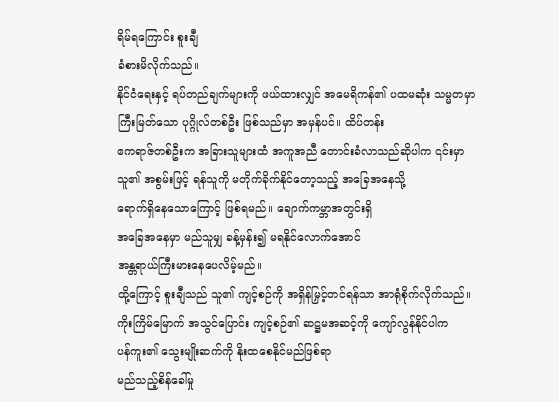ရိမ်ရကြောင်း စူးချီ
ခံစားမိလိုက်သည်။
နိုင်ငံရေးနှင့် ရပ်တည်ချက်များကို ဖယ်ထားလျှင် အမေရိကန်၏ ပထမဆုံး သမ္မတမှာ
ကြီးမြတ်သော ပုဂ္ဂိုလ်တစ်ဦး ဖြစ်သည်မှာ အမှန်ပင်။ ထိပ်တန်း
ဧကရာဇ်တစ်ဦးက အခြားသူများထံ အကူအညီ တောင်းခံလာသည်ဆိုပါက ၎င်းမှာ
သူ၏ အစွမ်းဖြင့် ရန်သူကို မတိုက်ခိုက်နိုင်တော့သည့် အခြေအနေသို့
ရောက်ရှိနေသောကြောင့် ဖြစ်ရမည်။ ချောက်ကမ္ဘာအတွင်းရှိ
အခြေအနေမှာ မည်သူမျှ ခန့်မှန်း၍ မရနိုင်လောက်အောင်
အန္တရာယ်ကြီးမားနေပေလိမ့်မည်။
ထို့ကြောင့် စူးချီသည် သူ၏ ကျင့်စဉ်ကို အရှိန်မြှင့်တင်ရန်သာ အာရုံစိုက်လိုက်သည်။
ကိုးကြိမ်မြောက် အသွင်ပြောင်း ကျင့်စဉ်၏ ဆဋ္ဌမအဆင့်ကို ကျော်လွန်နိုင်ပါက
ပန်ကူး၏ သွေးမျိုးဆက်ကို နိုးထစေနိုင်မည်ဖြစ်ရာ
မည်သည့်စိန်ခေါ်မှု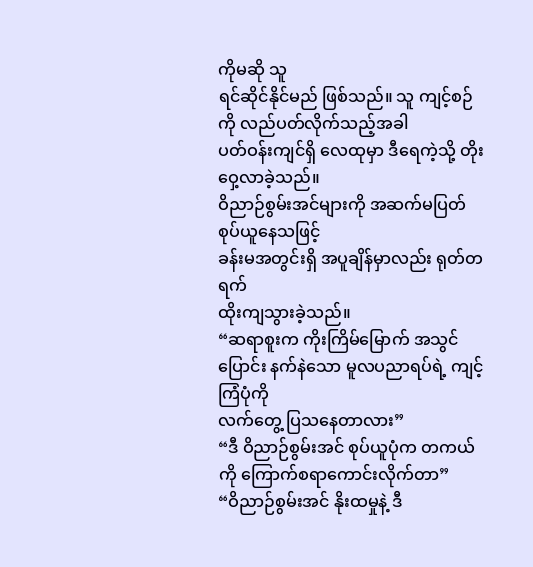ကိုမဆို သူ
ရင်ဆိုင်နိုင်မည် ဖြစ်သည်။ သူ ကျင့်စဉ်ကို လည်ပတ်လိုက်သည့်အခါ
ပတ်ဝန်းကျင်ရှိ လေထုမှာ ဒီရေကဲ့သို့ တိုးဝှေ့လာခဲ့သည်။
ဝိညာဉ်စွမ်းအင်များကို အဆက်မပြတ် စုပ်ယူနေသဖြင့်
ခန်းမအတွင်းရှိ အပူချိန်မှာလည်း ရုတ်တရက်
ထိုးကျသွားခဲ့သည်။
“ဆရာစူးက ကိုးကြိမ်မြောက် အသွင်ပြောင်း နက်နဲသော မူလပညာရပ်ရဲ့ ကျင့်ကြံပုံကို
လက်တွေ့ ပြသနေတာလား”
“ဒီ ဝိညာဉ်စွမ်းအင် စုပ်ယူပုံက တကယ်ကို ကြောက်စရာကောင်းလိုက်တာ”
“ဝိညာဉ်စွမ်းအင် နိုးထမှုနဲ့ ဒီ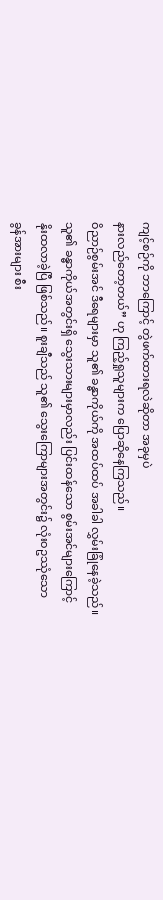ကျင့်စဉ်ကို ဘာကြောင့် တွဲဖက်ထားရလဲဆိုတာ အခုမှပဲ
နားလည်တော့တယ်” ဟု ကြည့်ရှုသူများက ပြောဆိုနေကြသည်။
ဝိညာဉ်စွမ်းအင် ဒီရေများမှာ သူ၏ ခန္ဓာကိုယ်ကို အထပ်ထပ် အခါခါ လွှမ်းခြုံနေခဲ့သည်။
သူ၏ ခန္ဓာကိုယ်အတွင်းရှိ သွေးသားများမှာလည်း ပြင်းထန်သော စွမ်းအင်များကြောင့်
နိုးထလာခဲ့ပြီ ဖြစ်သည်။ စူးချီသည် သူ၏ သွေးကြောများအတွင်း၌ လုံးဝဥဿုံသော
ခွန်အားများ စီး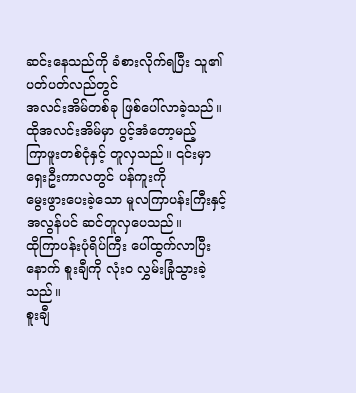ဆင်းနေသည်ကို ခံစားလိုက်ရပြီး သူ၏ ပတ်ပတ်လည်တွင်
အလင်းအိမ်တစ်ခု ဖြစ်ပေါ်လာခဲ့သည်။ ထိုအလင်းအိမ်မှာ ပွင့်အံတော့မည့်
ကြာဖူးတစ်ငုံနှင့် တူလှသည်။ ၎င်းမှာ ရှေးဦးကာလတွင် ပန်ကူးကို
မွေးဖွားပေးခဲ့သော မူလကြာပန်းကြီးနှင့် အလွန်ပင် ဆင်တူလှပေသည်။
ထိုကြာပန်းပုံရိပ်ကြီး ပေါ်ထွက်လာပြီးနောက် စူးချီကို လုံးဝ လွှမ်းခြုံသွားခဲ့သည်။
စူးချီ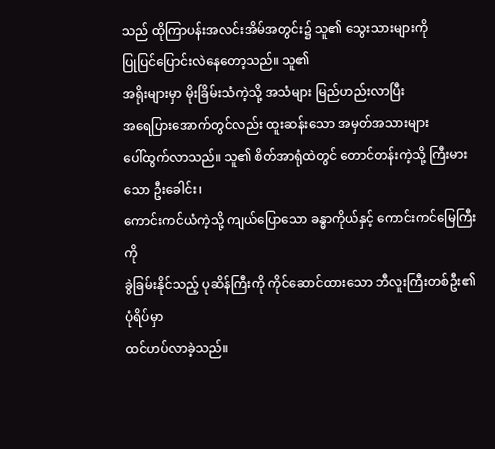သည် ထိုကြာပန်းအလင်းအိမ်အတွင်း၌ သူ၏ သွေးသားများကို
ပြုပြင်ပြောင်းလဲနေတော့သည်။ သူ၏
အရိုးများမှာ မိုးခြိမ်းသံကဲ့သို့ အသံများ မြည်ဟည်းလာပြီး
အရေပြားအောက်တွင်လည်း ထူးဆန်းသော အမှတ်အသားများ
ပေါ်ထွက်လာသည်။ သူ၏ စိတ်အာရုံထဲတွင် တောင်တန်းကဲ့သို့ ကြီးမားသော ဦးခေါင်း၊
ကောင်းကင်ယံကဲ့သို့ ကျယ်ပြောသော ခန္ဓာကိုယ်နှင့် ကောင်းကင်မြေကြီးကို
ခွဲခြမ်းနိုင်သည့် ပုဆိန်ကြီးကို ကိုင်ဆောင်ထားသော ဘီလူးကြီးတစ်ဦး၏ ပုံရိပ်မှာ
ထင်ဟပ်လာခဲ့သည်။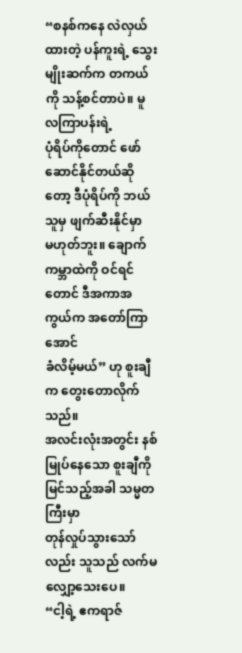“စနစ်ကနေ လဲလှယ်ထားတဲ့ ပန်ကူးရဲ့ သွေးမျိုးဆက်က တကယ်ကို သန့်စင်တာပဲ။ မူလကြာပန်းရဲ့
ပုံရိပ်ကိုတောင် ဖော်ဆောင်နိုင်တယ်ဆိုတော့ ဒီပုံရိပ်ကို ဘယ်သူမှ ဖျက်ဆီးနိုင်မှာ
မဟုတ်ဘူး။ ချောက်ကမ္ဘာထဲကို ဝင်ရင်တောင် ဒီအကာအကွယ်က အတော်ကြာအောင်
ခံလိမ့်မယ်” ဟု စူးချီက တွေးတောလိုက်သည်။
အလင်းလုံးအတွင်း နစ်မြုပ်နေသော စူးချီကို မြင်သည့်အခါ သမ္မတကြီးမှာ
တုန်လှုပ်သွားသော်လည်း သူသည် လက်မလျှော့သေးပေ။
“ငါ့ရဲ့ ဧကရာဇ်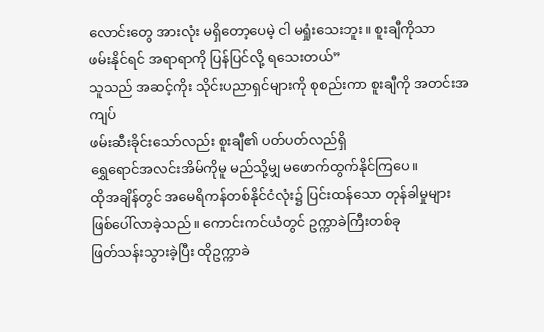လောင်းတွေ အားလုံး မရှိတော့ပေမဲ့ ငါ မရှုံးသေးဘူး။ စူးချီကိုသာ
ဖမ်းနိုင်ရင် အရာရာကို ပြန်ပြင်လို့ ရသေးတယ်”
သူသည် အဆင့်ကိုး သိုင်းပညာရှင်များကို စုစည်းကာ စူးချီကို အတင်းအကျပ်
ဖမ်းဆီးခိုင်းသော်လည်း စူးချီ၏ ပတ်ပတ်လည်ရှိ
ရွှေရောင်အလင်းအိမ်ကိုမူ မည်သို့မျှ မဖောက်ထွက်နိုင်ကြပေ။
ထိုအချိန်တွင် အမေရိကန်တစ်နိုင်ငံလုံး၌ ပြင်းထန်သော တုန်ခါမှုများ
ဖြစ်ပေါ်လာခဲ့သည်။ ကောင်းကင်ယံတွင် ဥက္ကာခဲကြီးတစ်ခု
ဖြတ်သန်းသွားခဲ့ပြီး ထိုဥက္ကာခဲ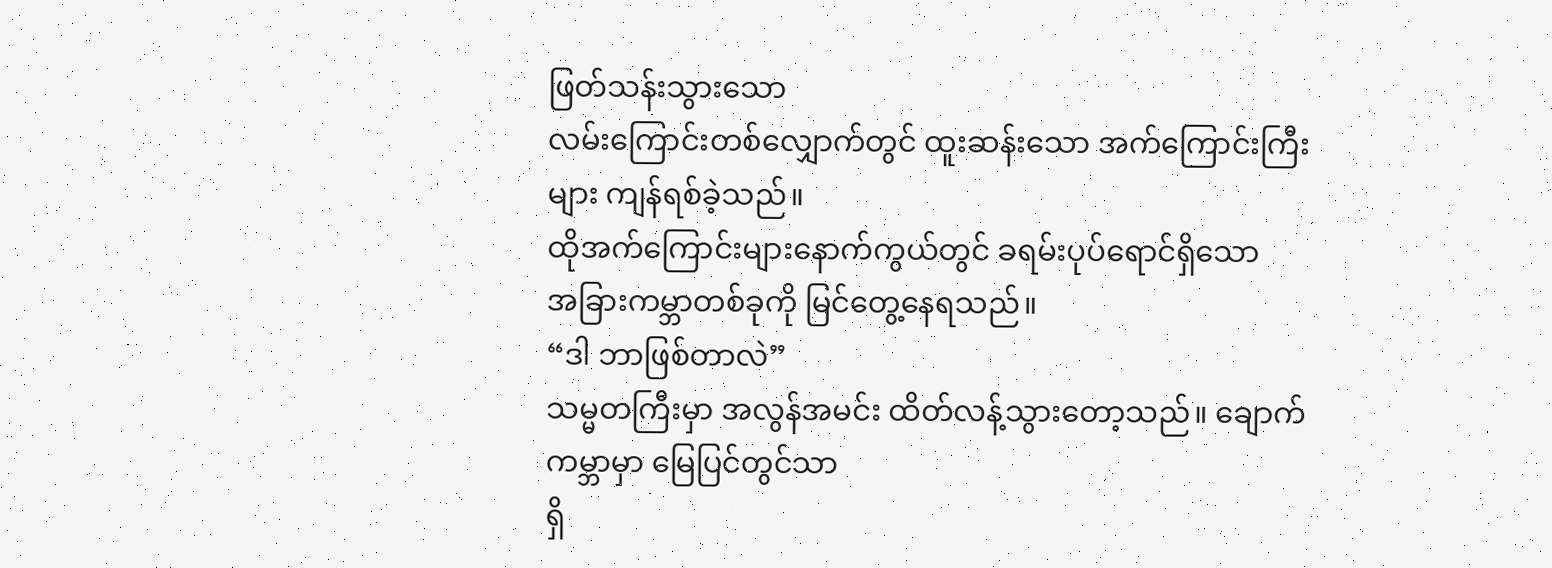ဖြတ်သန်းသွားသော
လမ်းကြောင်းတစ်လျှောက်တွင် ထူးဆန်းသော အက်ကြောင်းကြီးများ ကျန်ရစ်ခဲ့သည်။
ထိုအက်ကြောင်းများနောက်ကွယ်တွင် ခရမ်းပုပ်ရောင်ရှိသော
အခြားကမ္ဘာတစ်ခုကို မြင်တွေ့နေရသည်။
“ဒါ ဘာဖြစ်တာလဲ”
သမ္မတကြီးမှာ အလွန်အမင်း ထိတ်လန့်သွားတော့သည်။ ချောက်ကမ္ဘာမှာ မြေပြင်တွင်သာ
ရှိ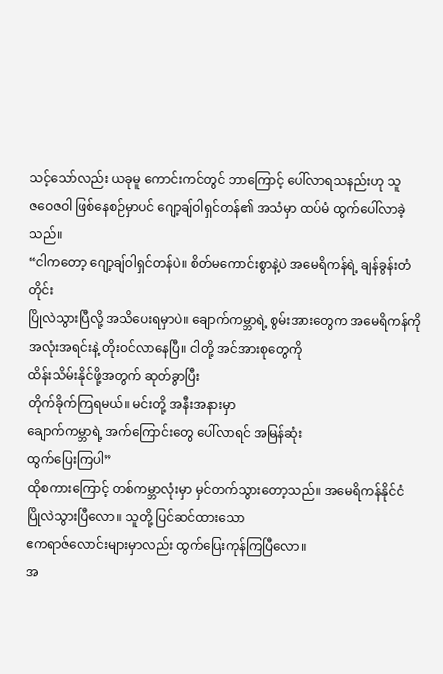သင့်သော်လည်း ယခုမူ ကောင်းကင်တွင် ဘာကြောင့် ပေါ်လာရသနည်းဟု သူ
ဇဝေဇဝါ ဖြစ်နေစဉ်မှာပင် ဂျော့ချ်ဝါရှင်တန်၏ အသံမှာ ထပ်မံ ထွက်ပေါ်လာခဲ့သည်။
“ငါကတော့ ဂျော့ချ်ဝါရှင်တန်ပဲ။ စိတ်မကောင်းစွာနဲ့ပဲ အမေရိကန်ရဲ့ ချန်ခွန်းတံတိုင်း
ပြိုလဲသွားပြီလို့ အသိပေးရမှာပဲ။ ချောက်ကမ္ဘာရဲ့ စွမ်းအားတွေက အမေရိကန်ကို
အလုံးအရင်းနဲ့ တိုးဝင်လာနေပြီ။ ငါတို့ အင်အားစုတွေကို
ထိန်းသိမ်းနိုင်ဖို့အတွက် ဆုတ်ခွာပြီး
တိုက်ခိုက်ကြရမယ်။ မင်းတို့ အနီးအနားမှာ
ချောက်ကမ္ဘာရဲ့ အက်ကြောင်းတွေ ပေါ်လာရင် အမြန်ဆုံး
ထွက်ပြေးကြပါ”
ထိုစကားကြောင့် တစ်ကမ္ဘာလုံးမှာ မှင်တက်သွားတော့သည်။ အမေရိကန်နိုင်ငံ
ပြိုလဲသွားပြီလော။ သူတို့ ပြင်ဆင်ထားသော
ဧကရာဇ်လောင်းများမှာလည်း ထွက်ပြေးကုန်ကြပြီလော။
အ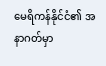မေရိကန်နိုင်ငံ၏ အနာဂတ်မှာ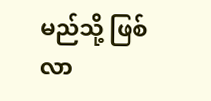မည်သို့ ဖြစ်လာ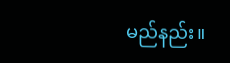မည်နည်း။